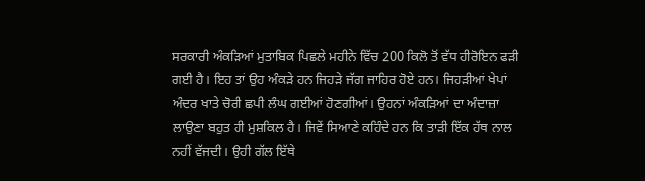ਸਰਕਾਰੀ ਅੰਕੜਿਆਂ ਮੁਤਾਬਿਕ ਪਿਛਲੇ ਮਹੀਨੇ ਵਿੱਚ 200 ਕਿਲੋ ਤੋਂ ਵੱਧ ਹੀਰੋਇਨ ਫੜੀ ਗਈ ਹੈ। ਇਹ ਤਾਂ ਉਹ ਅੰਕੜੇ ਹਨ ਜਿਹੜੇ ਜੱਗ ਜਾਹਿਰ ਹੋਏ ਹਨ। ਜਿਹੜੀਆਂ ਖੇਪਾਂ ਅੰਦਰ ਖਾਤੇ ਚੋਰੀ ਛਪੀ ਲੰਘ ਗਈਆਂ ਹੋਣਗੀਆਂ। ਉਹਨਾਂ ਅੰਕੜਿਆਂ ਦਾ ਅੰਦਾਜ਼ਾ ਲਾਉਣਾ ਬਹੁਤ ਹੀ ਮੁਸ਼ਕਿਲ ਹੈ। ਜਿਵੇਂ ਸਿਆਣੇ ਕਹਿੰਦੇ ਹਨ ਕਿ ਤਾੜੀ ਇੱਕ ਹੱਥ ਨਾਲ ਨਹੀਂ ਵੱਜਦੀ। ਉਹੀ ਗੱਲ ਇੱਥੇ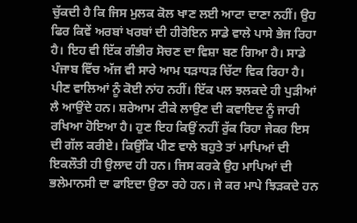ਚੁੱਕਦੀ ਹੈ ਕਿ ਜਿਸ ਮੁਲਕ ਕੋਲ ਖਾਣ ਲਈ ਆਟਾ ਦਾਣਾ ਨਹੀਂ। ਉਹ ਫਿਰ ਕਿਵੇਂ ਅਰਬਾਂ ਖਰਬਾਂ ਦੀ ਹੀਰੋਇਨ ਸਾਡੇ ਵਾਲੇ ਪਾਸੇ ਭੇਜ ਰਿਹਾ ਹੈ। ਇਹ ਵੀ ਇੱਕ ਗੰਭੀਰ ਸੋਚਣ ਦਾ ਵਿਸ਼ਾ ਬਣ ਗਿਆ ਹੈ। ਸਾਡੇ ਪੰਜਾਬ ਵਿੱਚ ਅੱਜ ਵੀ ਸਾਰੇ ਆਮ ਧੜਾਧੜ ਚਿੱਟਾ ਵਿਕ ਰਿਹਾ ਹੈ। ਪੀਣ ਵਾਲਿਆਂ ਨੂੰ ਕੋਈ ਨਾਂਹ ਨਹੀਂ। ਇੱਕ ਪਲ ਝਲਕਦੇ ਹੀ ਪੁੜੀਆਂ ਲੈ ਆਉਂਦੇ ਹਨ। ਸ਼ਰੇਆਮ ਟੀਕੇ ਲਾਉਣ ਦੀ ਕਵਾਇਦ ਨੂੰ ਜਾਰੀ ਰਖਿਆ ਹੋਇਆ ਹੈ। ਹੁਣ ਇਹ ਕਿਉਂ ਨਹੀਂ ਰੁੱਕ ਰਿਹਾ ਜੇਕਰ ਇਸ ਦੀ ਗੱਲ ਕਰੀਏ। ਕਿਉਂਕਿ ਪੀਣ ਵਾਲੇ ਬਹੁਤੇ ਤਾਂ ਮਾਪਿਆਂ ਦੀ ਇਕਲੌਤੀ ਹੀ ਉਲਾਦ ਹੀ ਹਨ। ਜਿਸ ਕਰਕੇ ਉਹ ਮਾਪਿਆਂ ਦੀ ਭਲੇਮਾਨਸੀ ਦਾ ਫਾਇਦਾ ਉਠਾ ਰਹੇ ਹਨ। ਜੇ ਕਰ ਮਾਪੇ ਝਿੜਕਦੇ ਹਨ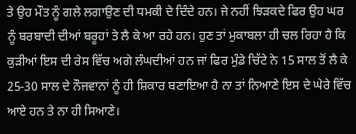ਤੇ ਉਹ ਮੌਤ ਨੂੰ ਗਲੇ ਲਗਾਉਣ ਦੀ ਧਮਕੀ ਦੇ ਦਿੰਦੇ ਹਨ। ਜੇ ਨਹੀਂ ਝਿੜਕਦੇ ਫਿਰ ਉਹ ਘਰ ਨੂੰ ਬਰਬਾਦੀ ਦੀਆਂ ਬਰੂਹਾਂ ਤੇ ਲੈ ਕੇ ਆ ਰਹੇ ਹਨ। ਹੁਣ ਤਾਂ ਮੁਕਾਬਲਾ ਹੀ ਚਲ ਰਿਹਾ ਹੈ ਕਿ ਕੁੜੀਆਂ ਇਸ ਦੀ ਰੇਸ ਵਿੱਚ ਅਗੇ ਲੰਘਦੀਆਂ ਹਨ ਜਾਂ ਫਿਰ ਮੁੰਡੇ ਚਿੱਟੇ ਨੇ 15 ਸਾਲ ਤੋਂ ਲੈ ਕੇ 25-30 ਸਾਲ ਦੇ ਨੌਜਵਾਨਾਂ ਨੂੰ ਹੀ ਸ਼ਿਕਾਰ ਬਣਾਇਆ ਹੈ ਨਾ ਤਾਂ ਨਿਆਣੇ ਇਸ ਦੇ ਘੇਰੇ ਵਿੱਚ ਆਏ ਹਨ ਤੇ ਨਾ ਹੀ ਸਿਆਣੇ।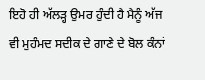ਇਹੋ ਹੀ ਅੱਲੜ੍ਹ ਉਮਰ ਹੁੰਦੀ ਹੈ ਮੈਨੂੰ ਅੱਜ ਵੀ ਮੁਹੰਮਦ ਸਦੀਕ ਦੇ ਗਾਣੇ ਦੇ ਬੋਲ ਕੰਨਾਂ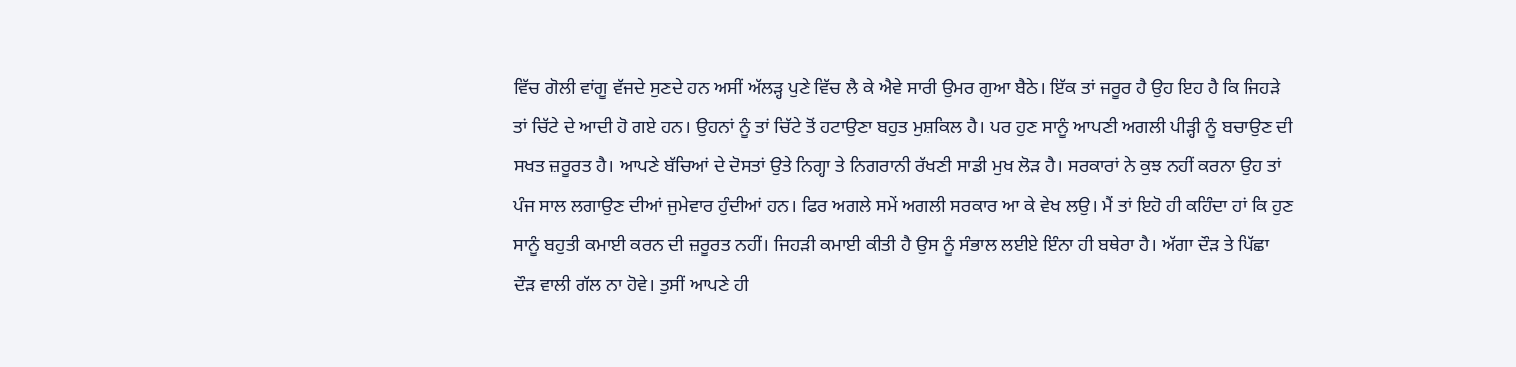ਵਿੱਚ ਗੋਲੀ ਵਾਂਗੂ ਵੱਜਦੇ ਸੁਣਦੇ ਹਨ ਅਸੀਂ ਅੱਲੜ੍ਹ ਪੁਣੇ ਵਿੱਚ ਲੈ ਕੇ ਐਵੇ ਸਾਰੀ ਉਮਰ ਗੁਆ ਬੈਠੇ। ਇੱਕ ਤਾਂ ਜਰੂਰ ਹੈ ਉਹ ਇਹ ਹੈ ਕਿ ਜਿਹੜੇ ਤਾਂ ਚਿੱਟੇ ਦੇ ਆਦੀ ਹੋ ਗਏ ਹਨ। ਉਹਨਾਂ ਨੂੰ ਤਾਂ ਚਿੱਟੇ ਤੋਂ ਹਟਾਉਣਾ ਬਹੁਤ ਮੁਸ਼ਕਿਲ ਹੈ। ਪਰ ਹੁਣ ਸਾਨੂੰ ਆਪਣੀ ਅਗਲੀ ਪੀੜ੍ਹੀ ਨੂੰ ਬਚਾਉਣ ਦੀ ਸਖਤ ਜ਼ਰੂਰਤ ਹੈ। ਆਪਣੇ ਬੱਚਿਆਂ ਦੇ ਦੋਸਤਾਂ ਉਤੇ ਨਿਗ੍ਹਾ ਤੇ ਨਿਗਰਾਨੀ ਰੱਖਣੀ ਸਾਡੀ ਮੁਖ ਲੋੜ ਹੈ। ਸਰਕਾਰਾਂ ਨੇ ਕੁਝ ਨਹੀਂ ਕਰਨਾ ਉਹ ਤਾਂ ਪੰਜ ਸਾਲ ਲਗਾਉਣ ਦੀਆਂ ਜੁਮੇਵਾਰ ਹੁੰਦੀਆਂ ਹਨ। ਫਿਰ ਅਗਲੇ ਸਮੇਂ ਅਗਲੀ ਸਰਕਾਰ ਆ ਕੇ ਵੇਖ ਲਉ। ਮੈਂ ਤਾਂ ਇਹੋ ਹੀ ਕਹਿੰਦਾ ਹਾਂ ਕਿ ਹੁਣ ਸਾਨੂੰ ਬਹੁਤੀ ਕਮਾਈ ਕਰਨ ਦੀ ਜ਼ਰੂਰਤ ਨਹੀਂ। ਜਿਹੜੀ ਕਮਾਈ ਕੀਤੀ ਹੈ ਉਸ ਨੂੰ ਸੰਭਾਲ ਲਈਏ ਇੰਨਾ ਹੀ ਬਥੇਰਾ ਹੈ। ਅੱਗਾ ਦੌੜ ਤੇ ਪਿੱਛਾ ਦੌੜ ਵਾਲੀ ਗੱਲ ਨਾ ਹੋਵੇ। ਤੁਸੀਂ ਆਪਣੇ ਹੀ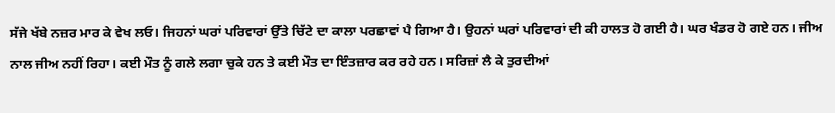ਸੱਜੇ ਖੱਬੇ ਨਜ਼ਰ ਮਾਰ ਕੇ ਵੇਖ ਲਓ। ਜਿਹਨਾਂ ਘਰਾਂ ਪਰਿਵਾਰਾਂ ਉੱਤੇ ਚਿੱਟੇ ਦਾ ਕਾਲਾ ਪਰਛਾਵਾਂ ਪੈ ਗਿਆ ਹੈ। ਉਹਨਾਂ ਘਰਾਂ ਪਰਿਵਾਰਾਂ ਦੀ ਕੀ ਹਾਲਤ ਹੋ ਗਈ ਹੈ। ਘਰ ਖੰਡਰ ਹੋ ਗਏ ਹਨ। ਜੀਅ ਨਾਲ ਜੀਅ ਨਹੀਂ ਰਿਹਾ। ਕਈ ਮੌਤ ਨੂੰ ਗਲੇ ਲਗਾ ਚੁਕੇ ਹਨ ਤੇ ਕਈ ਮੌਤ ਦਾ ਇੰਤਜ਼ਾਰ ਕਰ ਰਹੇ ਹਨ। ਸਰਿਜ਼ਾਂ ਲੈ ਕੇ ਤੁਰਦੀਆਂ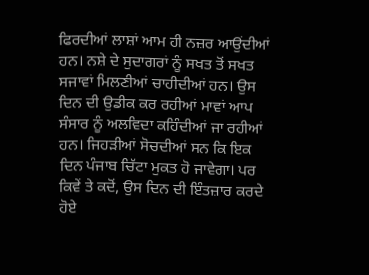ਫਿਰਦੀਆਂ ਲਾਸ਼ਾਂ ਆਮ ਹੀ ਨਜ਼ਰ ਆਉਂਦੀਆਂ ਹਨ। ਨਸ਼ੇ ਦੇ ਸੁਦਾਗਰਾਂ ਨੂੰ ਸਖਤ ਤੋਂ ਸਖਤ ਸਜਾਵਾਂ ਮਿਲਣੀਆਂ ਚਾਹੀਦੀਆਂ ਹਨ। ਉਸ ਦਿਨ ਦੀ ਉਡੀਕ ਕਰ ਰਹੀਆਂ ਮਾਵਾਂ ਆਪ ਸੰਸਾਰ ਨੂੰ ਅਲਵਿਦਾ ਕਹਿੰਦੀਆਂ ਜਾ ਰਹੀਆਂ ਹਨ। ਜਿਹੜੀਆਂ ਸੋਚਦੀਆਂ ਸਨ ਕਿ ਇਕ ਦਿਨ ਪੰਜਾਬ ਚਿੱਟਾ ਮੁਕਤ ਹੋ ਜਾਵੇਗਾ। ਪਰ ਕਿਵੇਂ ਤੇ ਕਦੋਂ, ਉਸ ਦਿਨ ਦੀ ਇੰਤਜ਼ਾਰ ਕਰਦੇ ਹੋਏ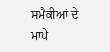ਸਮੈਕੀਆਂ ਦੇ ਮਾਪੇ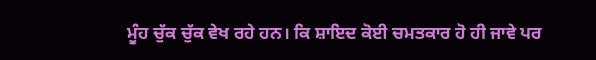ਮੂੰਹ ਚੁੱਕ ਚੁੱਕ ਵੇਖ ਰਹੇ ਹਨ। ਕਿ ਸ਼ਾਇਦ ਕੋਈ ਚਮਤਕਾਰ ਹੋ ਹੀ ਜਾਵੇ ਪਰ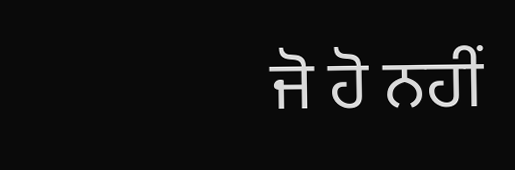ਜੋ ਹੋ ਨਹੀਂ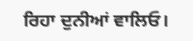ਰਿਹਾ ਦੁਨੀਆਂ ਵਾਲਿਓ।